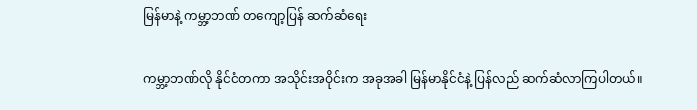မြန်မာနဲ့ ကမ္ဘာ့ဘဏ် တကျော့ပြန် ဆက်ဆံရေး

ကမ္ဘာ့ဘဏ်လို နိုင်ငံတကာ အသိုင်းအဝိုင်းက အခုအခါ မြန်မာနိုင်ငံနဲ့ ပြန်လည် ဆက်ဆံလာကြပါတယ်။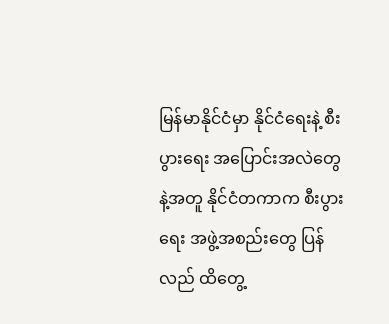မြန်မာနိုင်ငံမှာ နိုင်ငံရေးနဲ့ စီးပွားရေး အပြောင်းအလဲတွေနဲ့အတူ နိုင်ငံတကာက စီးပွားရေး အဖွဲ့အစည်းတွေ ပြန်လည် ထိတွေ့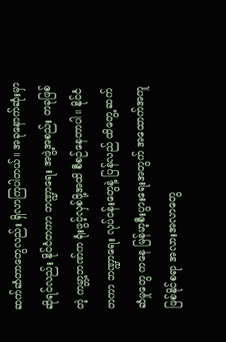ဆက်ဆံတာတွေလည်း ရှိလာကြပါတယ်။ အခုနောက်ဆုံးမှာ ဆိုရင်လည်း နိုင်ငံတကာ ဘဏ္ဍာရေး အဖွဲ့အစည်း တခုဖြစ်တဲ့ ကမ္ဘာ့ဘဏ်က ရုံးဖွင့်လှစ်ဖို့အထိ စီစဉ်နေတာပါ။ နိုင်ငံတကာ ဘဏ္ဍာရေး လုပ်ငန်းတွေနဲ့ ပြန်လည် ထိတွေ့ ဆက်ဆံမှုတွေ ကနေ မြန်မာ့စီးပွားရေးအတွက် အထောက်အကူ ဖြစ်နိုင်စရာ အလားအလာတွေ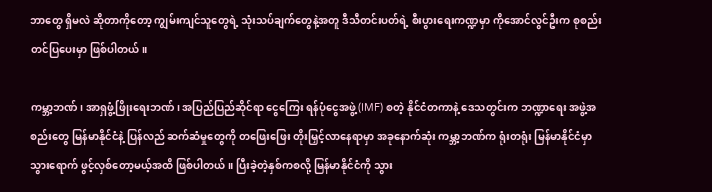ဘာတွေ ရှိမလဲ ဆိုတာကိုတော့ ကျွမ်းကျင်သူတွေရဲ့ သုံးသပ်ချက်တွေနဲ့အတူ ဒီသီတင်းပတ်ရဲ့ စီးပွားရေးကဏ္ဍမှာ ကိုအောင်လွင်ဦးက စုစည်းတင်ပြပေးမှာ ဖြစ်ပါတယ်။

ကမ္ဘာ့ဘဏ်၊ အာရှဖွံ့ဖြိုးရေးဘဏ်၊ အပြည်ပြည်ဆိုင်ရာ ငွေကြေး ရန်ပုံငွေအဖွဲ့ (IMF) စတဲ့ နိုင်ငံတကာနဲ့ ဒေသတွင်းက ဘဏ္ဍာရေး အဖွဲ့အစည်းတွေ မြန်မာနိုင်ငံနဲ့ ပြန်လည် ဆက်ဆံမှုတွေကို တဖြေးဖြေး တိုးမြှင့်လာနေရာမှာ အခုနောက်ဆုံး ကမ္ဘာ့ဘဏ်က ရုံးတရုံး မြန်မာနိုင်ငံမှာ သွားရောက် ဖွင့်လှစ်တော့မယ့်အထိ ဖြစ်ပါတယ်။ ပြီးခဲ့တဲ့နှစ်ကစလို့ မြန်မာနိုင်ငံကို သွား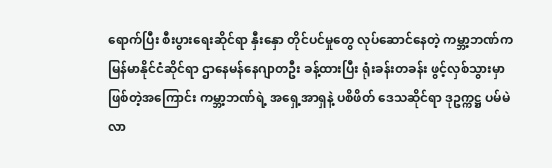ရောက်ပြီး စီးပွားရေးဆိုင်ရာ နှီးနှော တိုင်ပင်မှုတွေ လုပ်ဆောင်နေတဲ့ ကမ္ဘာ့ဘဏ်က မြန်မာနိုင်ငံဆိုင်ရာ ဌာနေမန်နေဂျာတဦး ခန့်ထားပြီး ရုံးခန်းတခန်း ဖွင့်လှစ်သွားမှာ ဖြစ်တဲ့အကြောင်း ကမ္ဘာ့ဘဏ်ရဲ့ အရှေ့အာရှနဲ့ ပစိဖိတ် ဒေသဆိုင်ရာ ဒုဥက္ကဋ္ဌ ပမ်မဲလာ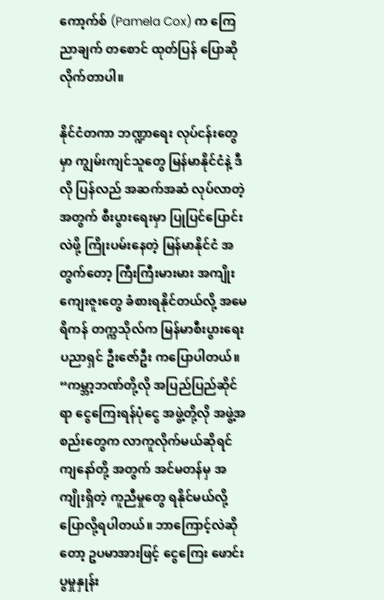ကော့က်စ် (Pamela Cox) က ကြေညာချက် တစောင် ထုတ်ပြန် ပြောဆိုလိုက်တာပါ။

နိုင်ငံတကာ ဘဏ္ဍာရေး လုပ်ငန်းတွေမှာ ကျွမ်းကျင်သူတွေ မြန်မာနိုင်ငံနဲ့ ဒီလို ပြန်လည် အဆက်အဆံ လုပ်လာတဲ့အတွက် စီးပွားရေးမှာ ပြုပြင်ပြောင်းလဲဖို့ ကြိုးပမ်းနေတဲ့ မြန်မာနိုင်ငံ အတွက်တော့ ကြီးကြီးမားမား အကျိုးကျေးဇူးတွေ ခံစားရနိုင်တယ်လို့ အမေရိကန် တက္ကသိုလ်က မြန်မာစီးပွားရေး ပညာရှင် ဦးဇော်ဦး ကပြောပါတယ်။
“ကမ္ဘာ့ဘဏ်တို့လို အပြည်ပြည်ဆိုင်ရာ ငွေကြေးရန်ပုံငွေ အဖွဲ့တို့လို အဖွဲ့အစည်းတွေက လာကူလိုက်မယ်ဆိုရင် ကျနော်တို့ အတွက် အင်မတန်မှ အကျိုးရှိတဲ့ ကူညီမှုတွေ ရနိုင်မယ်လို့ ပြောလို့ရပါတယ်။ ဘာကြောင့်လဲဆိုတော့ ဥပမာအားဖြင့် ငွေကြေး ဖောင်းပွမှုနှုန်း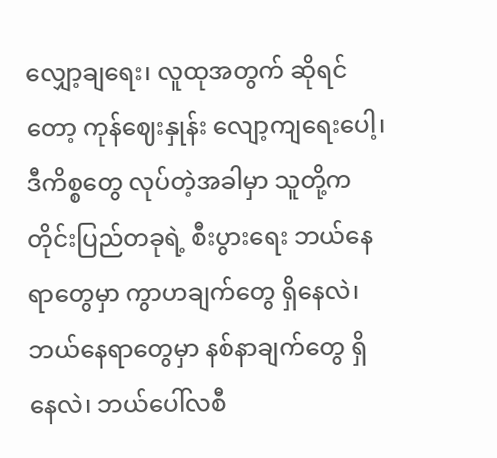လျှော့ချရေး၊ လူထုအတွက် ဆိုရင်တော့ ကုန်ဈေးနှုန်း လျော့ကျရေးပေါ့၊ ဒီကိစ္စတွေ လုပ်တဲ့အခါမှာ သူတို့က တိုင်းပြည်တခုရဲ့ စီးပွားရေး ဘယ်နေရာတွေမှာ ကွာဟချက်တွေ ရှိနေလဲ၊ ဘယ်နေရာတွေမှာ နစ်နာချက်တွေ ရှိနေလဲ၊ ဘယ်ပေါ်လစီ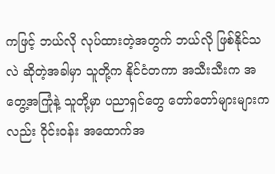ကဖြင့် ဘယ်လို လုပ်ထားတဲ့အတွက် ဘယ်လို ဖြစ်နိုင်သလဲ ဆိုတဲ့အခါမှာ သူတို့က နိုင်ငံတကာ အသီးသီးက အတွေ့အကြုံနဲ့ သူတို့မှာ ပညာရှင်တွေ တော်တော်များများကလည်း ဝိုင်းဝန်း အထောက်အ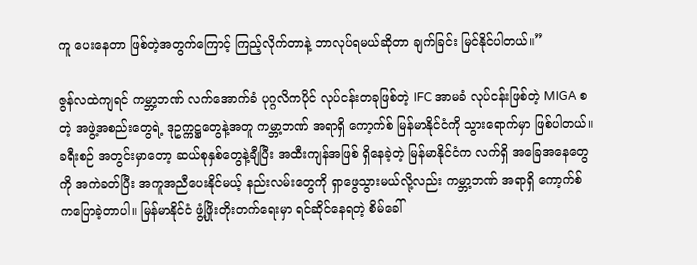ကူ ပေးနေတာ ဖြစ်တဲ့အတွက်ကြောင့် ကြည့်လိုက်တာနဲ့ ဘာလုပ်ရမယ်ဆိုတာ ချက်ခြင်း မြင်နိုင်ပါတယ်။”

ဇွန်လထဲကျရင် ကမ္ဘာ့ဘဏ် လက်အောက်ခံ ပုဂ္ဂလိကပိုင် လုပ်ငန်းတခုဖြစ်တဲ့ IFC အာမခံ လုပ်ငန်းဖြစ်တဲ့ MIGA စတဲ့ အဖွဲ့အစည်းတွေရဲ့ ဒုဥက္ကဋ္ဌတွေနဲ့အတူ ကမ္ဘာ့ဘဏ် အရာရှိ ကော့က်စ် မြန်မာနိုင်ငံကို သွားရောက်မှာ ဖြစ်ပါတယ်။ ခရီးစဉ် အတွင်းမှာတော့ ဆယ်စုနှစ်တွေနဲ့ချီပြီး အထီးကျန်အဖြစ် ရှိနေခဲ့တဲ့ မြန်မာနိုင်ငံက လက်ရှိ အခြေအနေတွေကို အကဲခတ်ပြီး အကူအညီပေးနိုင်မယ့် နည်းလမ်းတွေကို ရှာဖွေသွားမယ်လို့လည်း ကမ္ဘာ့ဘဏ် အရာရှိ ကော့က်စ် ကပြောခဲ့တာပါ။ မြန်မာနိုင်ငံ ဖွံ့ဖြိုးတိုးတက်ရေးမှာ ရင်ဆိုင်နေရတဲ့ စိမ်ခေါ်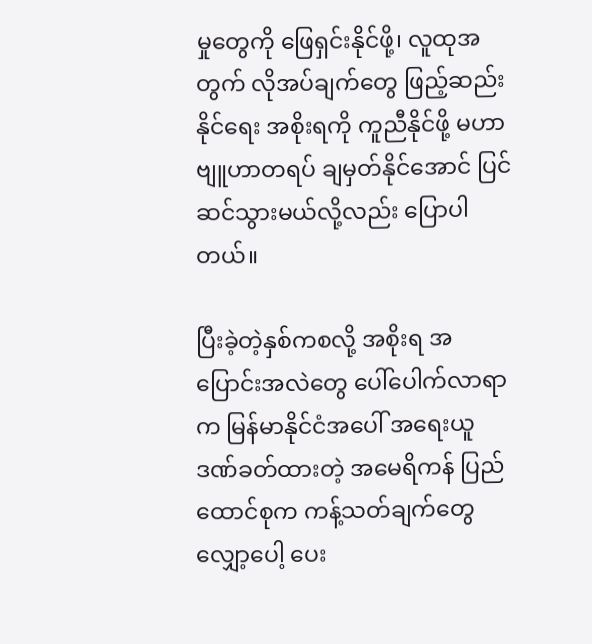မှုတွေကို ဖြေရှင်းနိုင်ဖို့၊ လူထုအတွက် လိုအပ်ချက်တွေ ဖြည့်ဆည်းနိုင်ရေး အစိုးရကို ကူညီနိုင်ဖို့ မဟာဗျူဟာတရပ် ချမှတ်နိုင်အောင် ပြင်ဆင်သွားမယ်လို့လည်း ပြောပါတယ်။

ပြီးခဲ့တဲ့နှစ်ကစလို့ အစိုးရ အပြောင်းအလဲတွေ ပေါ်ပေါက်လာရာက မြန်မာနိုင်ငံအပေါ် အရေးယူ ဒဏ်ခတ်ထားတဲ့ အမေရိကန် ပြည်ထောင်စုက ကန့်သတ်ချက်တွေ လျှော့ပေါ့ ပေး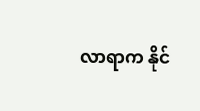လာရာက နိုင်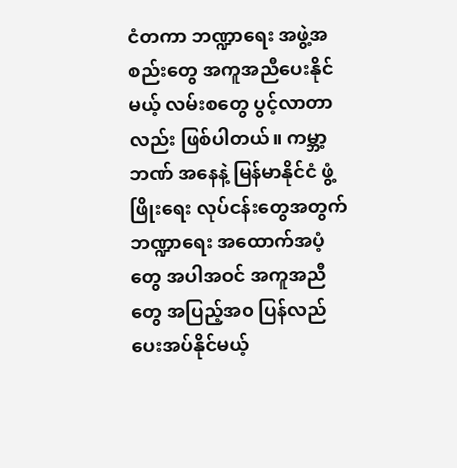ငံတကာ ဘဏ္ဍာရေး အဖွဲ့အစည်းတွေ အကူအညီပေးနိုင်မယ့် လမ်းစတွေ ပွင့်လာတာလည်း ဖြစ်ပါတယ်။ ကမ္ဘာ့ဘဏ် အနေနဲ့ မြန်မာနိုင်ငံ ဖွံ့ဖြိုးရေး လုပ်ငန်းတွေအတွက် ဘဏ္ဍာရေး အထောက်အပံ့တွေ အပါအဝင် အကူအညီတွေ အပြည့်အ၀ ပြန်လည် ပေးအပ်နိုင်မယ့်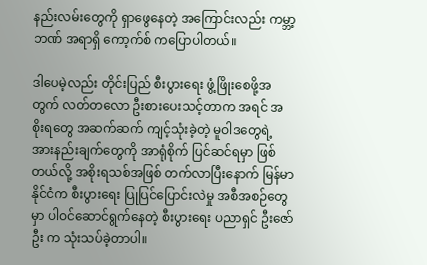နည်းလမ်းတွေကို ရှာဖွေနေတဲ့ အကြောင်းလည်း ကမ္ဘာ့ဘဏ် အရာရှိ ကော့က်စ် ကပြောပါတယ်။

ဒါပေမဲ့လည်း တိုင်းပြည် စီးပွားရေး ဖွံ့ဖြိုးစေဖို့အတွက် လတ်တလော ဦးစားပေးသင့်တာက အရင် အစိုးရတွေ အဆက်ဆက် ကျင့်သုံးခဲ့တဲ့ မူဝါဒတွေရဲ့ အားနည်းချက်တွေကို အာရုံစိုက် ပြင်ဆင်ရမှာ ဖြစ်တယ်လို့ အစိုးရသစ်အဖြစ် တက်လာပြီးနောက် မြန်မာနိုင်ငံက စီးပွားရေး ပြုပြင်ပြောင်းလဲမှု အစီအစဉ်တွေမှာ ပါဝင်ဆောင်ရွက်နေတဲ့ စီးပွားရေး ပညာရှင် ဦးဇော်ဦး က သုံးသပ်ခဲ့တာပါ။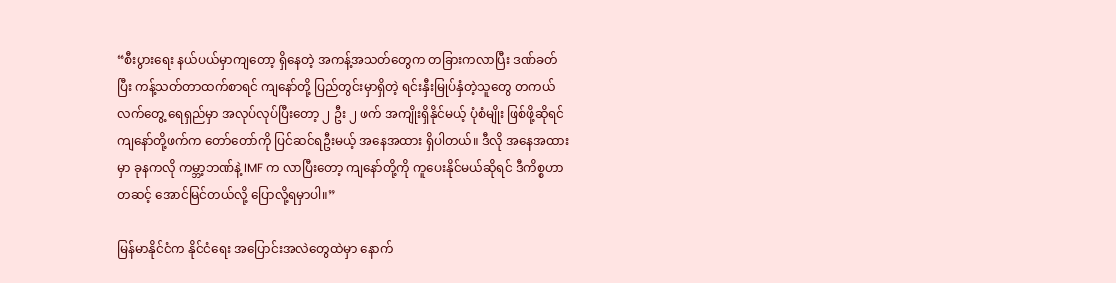“စီးပွားရေး နယ်ပယ်မှာကျတော့ ရှိနေတဲ့ အကန့်အသတ်တွေက တခြားကလာပြီး ဒဏ်ခတ်ပြီး ကန့်သတ်တာထက်စာရင် ကျနော်တို့ ပြည်တွင်းမှာရှိတဲ့ ရင်းနှီးမြုပ်နှံတဲ့သူတွေ တကယ်လက်တွေ့ ရေရှည်မှာ အလုပ်လုပ်ပြီးတော့ ၂ ဦး ၂ ဖက် အကျိုးရှိနိုင်မယ့် ပုံစံမျိုး ဖြစ်ဖို့ဆိုရင် ကျနော်တို့ဖက်က တော်တော်ကို ပြင်ဆင်ရဦးမယ့် အနေအထား ရှိပါတယ်။ ဒီလို အနေအထားမှာ ခုနကလို ကမ္ဘာ့ဘဏ်နဲ့ IMF က လာပြီးတော့ ကျနော်တို့ကို ကူပေးနိုင်မယ်ဆိုရင် ဒီကိစ္စဟာ တဆင့် အောင်မြင်တယ်လို့ ပြောလို့ရမှာပါ။”

မြန်မာနိုင်ငံက နိုင်ငံရေး အပြောင်းအလဲတွေထဲမှာ နောက်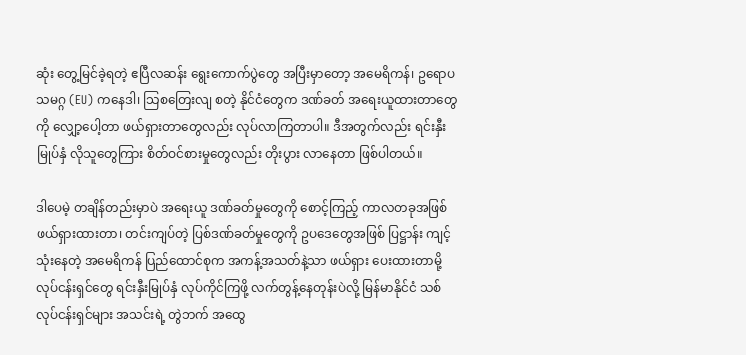ဆုံး တွေ့မြင်ခဲ့ရတဲ့ ဧပြီလဆန်း ရွေးကောက်ပွဲတွေ အပြီးမှာတော့ အမေရိကန်၊ ဥရောပ သမဂ္ဂ (EU) ကနေဒါ၊ သြစတြေးလျ စတဲ့ နိုင်ငံတွေက ဒဏ်ခတ် အရေးယူထားတာတွေကို လျှော့ပေါ့တာ ဖယ်ရှားတာတွေလည်း လုပ်လာကြတာပါ။ ဒီအတွက်လည်း ရင်းနှီးမြုပ်နှံ လိုသူတွေကြား စိတ်ဝင်စားမှုတွေလည်း တိုးပွား လာနေတာ ဖြစ်ပါတယ်။

ဒါပေမဲ့ တချိန်တည်းမှာပဲ အရေးယူ ဒဏ်ခတ်မှုတွေကို စောင့်ကြည့် ကာလတခုအဖြစ် ဖယ်ရှားထားတာ၊ တင်းကျပ်တဲ့ ပြစ်ဒဏ်ခတ်မှုတွေကို ဥပဒေတွေအဖြစ် ပြဋ္ဌာန်း ကျင့်သုံးနေတဲ့ အမေရိကန် ပြည်ထောင်စုက အကန့်အသတ်နဲ့သာ ဖယ်ရှား ပေးထားတာမို့ လုပ်ငန်းရှင်တွေ ရင်းနှီးမြုပ်နှံ လုပ်ကိုင်ကြဖို့ လက်တွန့်နေတုန်းပဲလို့ မြန်မာနိုင်ငံ သစ်လုပ်ငန်းရှင်များ အသင်းရဲ့ တွဲဘက် အထွေ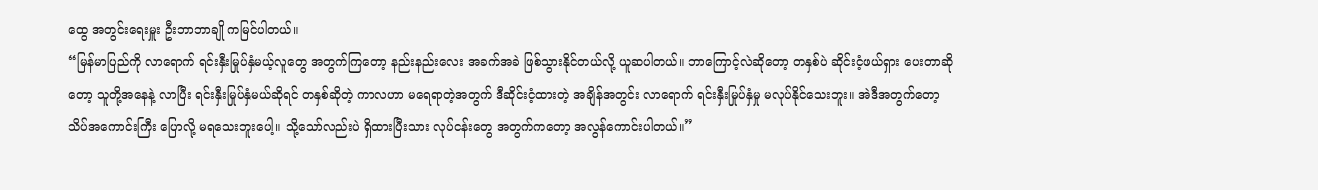ထွေ အတွင်းရေးမှူး ဦးဘာဘာချို ကမြင်ပါတယ်။
“မြန်မာပြည်ကို လာရောက် ရင်းနှီးမြုပ်နှံမယ့်လူတွေ အတွက်ကြတော့ နည်းနည်းလေး အခက်အခဲ ဖြစ်သွားနိုင်တယ်လို့ ယူဆပါတယ်။ ဘာကြောင့်လဲဆိုတော့ တနှစ်ပဲ ဆိုင်းငံ့ဖယ်ရှား ပေးတာဆိုတော့ သူတို့အနေနဲ့ လာပြီး ရင်းနှီးမြုပ်နှံမယ်ဆိုရင် တနှစ်ဆိုတဲ့ ကာလဟာ မရေရာတဲ့အတွက် ဒီဆိုင်းငံ့ထားတဲ့ အချိန်အတွင်း လာရောက် ရင်းနှီးမြုပ်နှံမှု မလုပ်နိုင်သေးဘူး။ အဲဒီအတွက်တော့ သိပ်အကောင်းကြီး ပြောလို့ မရသေးဘူးပေါ့။ သို့သော်လည်းပဲ ရှိထားပြီးသား လုပ်ငန်းတွေ အတွက်ကတော့ အလွန်ကောင်းပါတယ်။”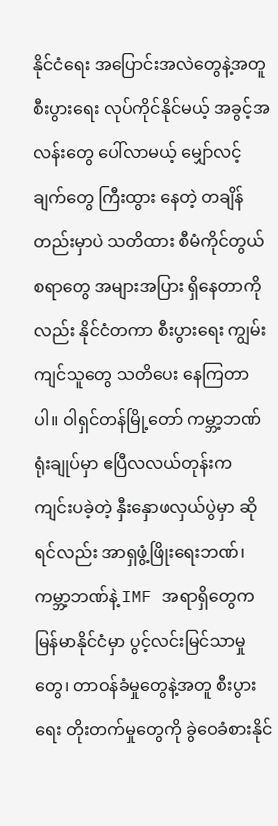နိုင်ငံရေး အပြောင်းအလဲတွေနဲ့အတူ စီးပွားရေး လုပ်ကိုင်နိုင်မယ့် အခွင့်အလန်းတွေ ပေါ်လာမယ့် မျှော်လင့်ချက်တွေ ကြီးထွား နေတဲ့ တချိန်တည်းမှာပဲ သတိထား စီမံကိုင်တွယ်စရာတွေ အများအပြား ရှိနေတာကိုလည်း နိုင်ငံတကာ စီးပွားရေး ကျွမ်းကျင်သူတွေ သတိပေး နေကြတာပါ။ ဝါရှင်တန်မြို့တော် ကမ္ဘာ့ဘဏ်ရုံးချုပ်မှာ ဧပြီလလယ်တုန်းက ကျင်းပခဲ့တဲ့ နှီးနှောဖလှယ်ပွဲမှာ ဆိုရင်လည်း အာရှဖွံ့ဖြိုးရေးဘဏ်၊ ကမ္ဘာ့ဘဏ်နဲ့ IMF အရာရှိတွေက မြန်မာနိုင်ငံမှာ ပွင့်လင်းမြင်သာမှုတွေ၊ တာဝန်ခံမှုတွေနဲ့အတူ စီးပွားရေး တိုးတက်မှုတွေကို ခွဲဝေခံစားနိုင်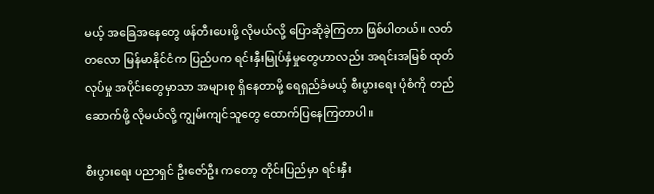မယ့် အခြေအနေတွေ ဖန်တီးပေးဖို့ လိုမယ်လို့ ပြောဆိုခဲ့ကြတာ ဖြစ်ပါတယ်။ လတ်တလော မြန်မာနိုင်ငံက ပြည်ပက ရင်းနှီးမြုပ်နှံမှုတွေဟာလည်း အရင်းအမြစ် ထုတ်လုပ်မှု အပိုင်းတွေမှာသာ အများစု ရှိနေတာမို့ ရေရှည်ခံမယ့် စီးပွားရေး ပုံစံကို တည်ဆောက်ဖို့ လိုမယ်လို့ ကျွမ်းကျင်သူတွေ ထောက်ပြနေကြတာပါ။

စီးပွားရေး ပညာရှင် ဦးဇော်ဦး ကတော့ တိုင်းပြည်မှာ ရင်းနှီး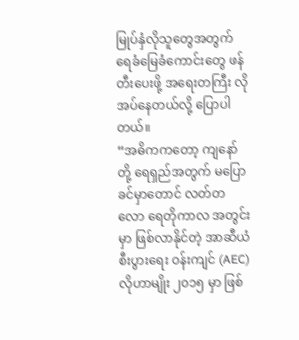မြုပ်နှံလိုသူတွေအတွက် ရေခံမြေခံကောင်းတွေ ဖန်တီးပေးဖို့ အရေးတကြီး လိုအပ်နေတယ်လို့ ပြောပါတယ်။
“အဓိကကတော့ ကျနော်တို့ ရေရှည်အတွက် မပြောခင်မှာတောင် လတ်တလော ရေတိုကာလ အတွင်းမှာ ဖြစ်လာနိုင်တဲ့ အာဆီယံ စီးပွားရေး ဝန်းကျင် (AEC) လိုဟာမျိုး ၂၀၁၅ မှာ ဖြစ်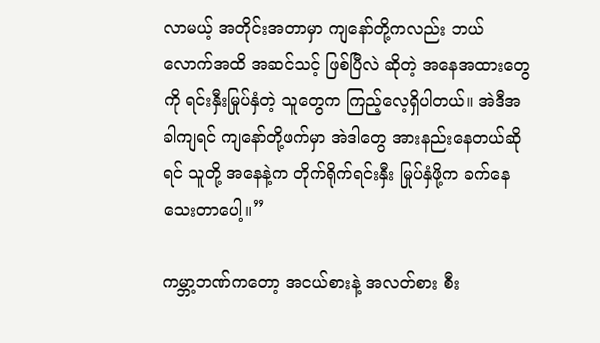လာမယ့် အတိုင်းအတာမှာ ကျနော်တို့ကလည်း ဘယ်လောက်အထိ အဆင်သင့် ဖြစ်ပြီလဲ ဆိုတဲ့ အနေအထားတွေကို ရင်းနှီးမြုပ်နှံတဲ့ သူတွေက ကြည့်လေ့ရှိပါတယ်။ အဲဒီအခါကျရင် ကျနော်တို့ဖက်မှာ အဲဒါတွေ အားနည်းနေတယ်ဆိုရင် သူတို့ အနေနဲ့က တိုက်ရိုက်ရင်းနှီး မြုပ်နှံဖို့က ခက်နေသေးတာပေါ့။”

ကမ္ဘာ့ဘဏ်ကတော့ အငယ်စားနဲ့ အလတ်စား စီး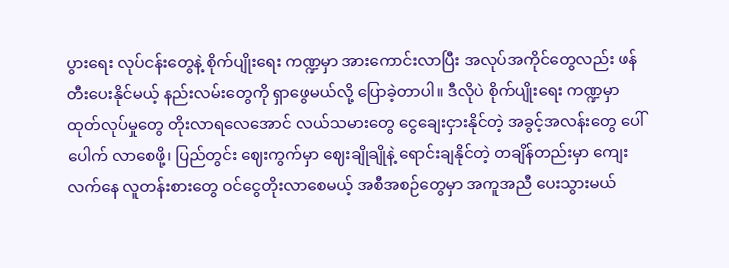ပွားရေး လုပ်ငန်းတွေနဲ့ စိုက်ပျိုးရေး ကဏ္ဍမှာ အားကောင်းလာပြီး အလုပ်အကိုင်တွေလည်း ဖန်တီးပေးနိုင်မယ့် နည်းလမ်းတွေကို ရှာဖွေမယ်လို့ ပြောခဲ့တာပါ။ ဒီလိုပဲ စိုက်ပျိုးရေး ကဏ္ဍမှာ ထုတ်လုပ်မှုတွေ တိုးလာရလေအောင် လယ်သမားတွေ ငွေချေးငှားနိုင်တဲ့ အခွင့်အလန်းတွေ ပေါ်ပေါက် လာစေဖို့၊ ပြည်တွင်း ဈေးကွက်မှာ ဈေးချိုချိုနဲ့ ရောင်းချနိုင်တဲ့ တချိန်တည်းမှာ ကျေးလက်နေ လူတန်းစားတွေ ဝင်ငွေတိုးလာစေမယ့် အစီအစဉ်တွေမှာ အကူအညီ ပေးသွားမယ်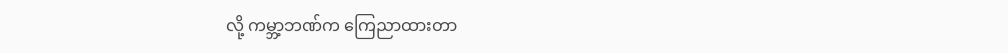လို့ ကမ္ဘာ့ဘဏ်က ကြေညာထားတာ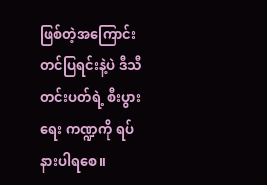ဖြစ်တဲ့အကြောင်း တင်ပြရင်းနဲ့ပဲ ဒီသီတင်းပတ်ရဲ့ စီးပွားရေး ကဏ္ဍကို ရပ်နားပါရစေ။